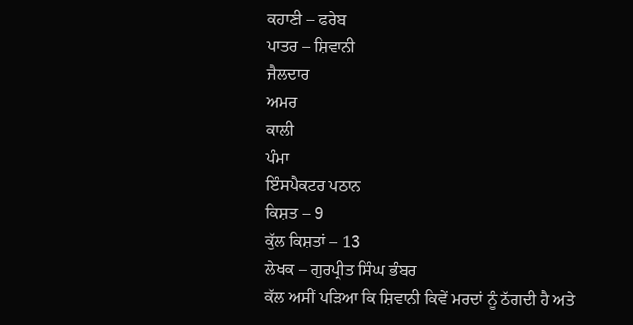ਕਹਾਣੀ – ਫਰੇਬ
ਪਾਤਰ – ਸ਼ਿਵਾਨੀ
ਜੈਲਦਾਰ
ਅਮਰ
ਕਾਲੀ
ਪੰਮਾ
ਇੰਸਪੈਕਟਰ ਪਠਾਨ
ਕਿਸ਼ਤ – 9
ਕੁੱਲ ਕਿਸ਼ਤਾਂ – 13
ਲੇਖਕ – ਗੁਰਪ੍ਰੀਤ ਸਿੰਘ ਭੰਬਰ
ਕੱਲ ਅਸੀਂ ਪੜਿਆ ਕਿ ਸ਼ਿਵਾਨੀ ਕਿਵੇਂ ਮਰਦਾਂ ਨੂੰ ਠੱਗਦੀ ਹੈ ਅਤੇ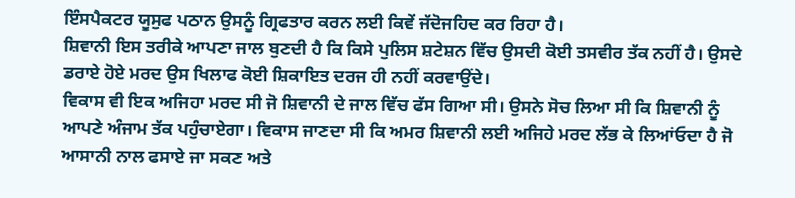ਇੰਸਪੈਕਟਰ ਯੂਸੁਫ ਪਠਾਨ ਉਸਨੂੰ ਗ੍ਰਿਫਤਾਰ ਕਰਨ ਲਈ ਕਿਵੇਂ ਜੱਦੋਜਹਿਦ ਕਰ ਰਿਹਾ ਹੈ।
ਸ਼ਿਵਾਨੀ ਇਸ ਤਰੀਕੇ ਆਪਣਾ ਜਾਲ ਬੁਣਦੀ ਹੈ ਕਿ ਕਿਸੇ ਪੁਲਿਸ ਸ਼ਟੇਸ਼ਨ ਵਿੱਚ ਉਸਦੀ ਕੋਈ ਤਸਵੀਰ ਤੱਕ ਨਹੀਂ ਹੈ। ਉਸਦੇ ਡਰਾਏ ਹੋਏ ਮਰਦ ਉਸ ਖਿਲਾਫ ਕੋਈ ਸ਼ਿਕਾਇਤ ਦਰਜ ਹੀ ਨਹੀਂ ਕਰਵਾਉਂਦੇ।
ਵਿਕਾਸ ਵੀ ਇਕ ਅਜਿਹਾ ਮਰਦ ਸੀ ਜੋ ਸ਼ਿਵਾਨੀ ਦੇ ਜਾਲ ਵਿੱਚ ਫੱਸ ਗਿਆ ਸੀ। ਉਸਨੇ ਸੋਚ ਲਿਆ ਸੀ ਕਿ ਸ਼ਿਵਾਨੀ ਨੂੰ ਆਪਣੇ ਅੰਜਾਮ ਤੱਕ ਪਹੁੰਚਾਏਗਾ। ਵਿਕਾਸ ਜਾਣਦਾ ਸੀ ਕਿ ਅਮਰ ਸ਼ਿਵਾਨੀ ਲਈ ਅਜਿਹੇ ਮਰਦ ਲੱਭ ਕੇ ਲਿਆਂਓਦਾ ਹੈ ਜੋ ਆਸਾਨੀ ਨਾਲ ਫਸਾਏ ਜਾ ਸਕਣ ਅਤੇ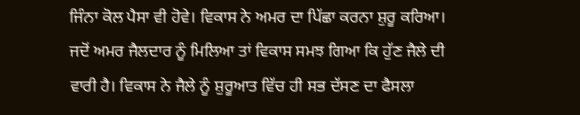ਜਿੰਨਾ ਕੋਲ ਪੈਸਾ ਵੀ ਹੋਵੇ। ਵਿਕਾਸ ਨੇ ਅਮਰ ਦਾ ਪਿੱਛਾ ਕਰਨਾ ਸ਼ੁਰੂ ਕਰਿਆ।
ਜਦੋਂ ਅਮਰ ਜੈਲਦਾਰ ਨੂੰ ਮਿਲਿਆ ਤਾਂ ਵਿਕਾਸ ਸਮਝ ਗਿਆ ਕਿ ਹੁੱਣ ਜੈਲੇ ਦੀ ਵਾਰੀ ਹੈ। ਵਿਕਾਸ ਨੇ ਜੈਲੇ ਨੂੰ ਸ਼ੁਰੂਆਤ ਵਿੱਚ ਹੀ ਸਭ ਦੱਸਣ ਦਾ ਫੈਸਲਾ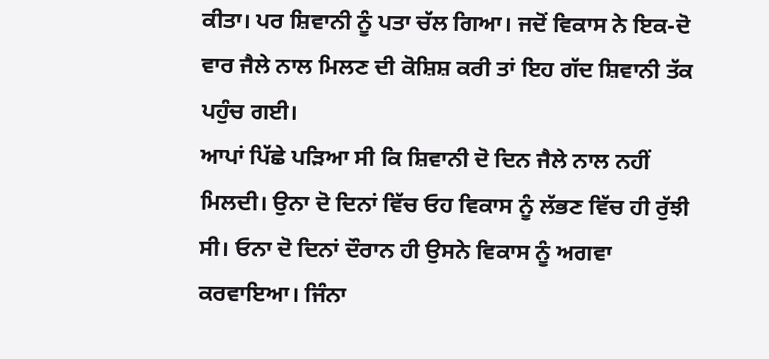ਕੀਤਾ। ਪਰ ਸ਼ਿਵਾਨੀ ਨੂੰ ਪਤਾ ਚੱਲ ਗਿਆ। ਜਦੋਂ ਵਿਕਾਸ ਨੇ ਇਕ-ਦੋ ਵਾਰ ਜੈਲੇ ਨਾਲ ਮਿਲਣ ਦੀ ਕੋਸ਼ਿਸ਼ ਕਰੀ ਤਾਂ ਇਹ ਗੱਦ ਸ਼ਿਵਾਨੀ ਤੱਕ ਪਹੁੰਚ ਗਈ।
ਆਪਾਂ ਪਿੱਛੇ ਪੜਿਆ ਸੀ ਕਿ ਸ਼ਿਵਾਨੀ ਦੋ ਦਿਨ ਜੈਲੇ ਨਾਲ ਨਹੀਂ ਮਿਲਦੀ। ਉਨਾ ਦੋ ਦਿਨਾਂ ਵਿੱਚ ਓਹ ਵਿਕਾਸ ਨੂੰ ਲੱਭਣ ਵਿੱਚ ਹੀ ਰੁੱਝੀ ਸੀ। ਓਨਾ ਦੋ ਦਿਨਾਂ ਦੌਰਾਨ ਹੀ ਉਸਨੇ ਵਿਕਾਸ ਨੂੰ ਅਗਵਾ ਕਰਵਾਇਆ। ਜਿੰਨਾ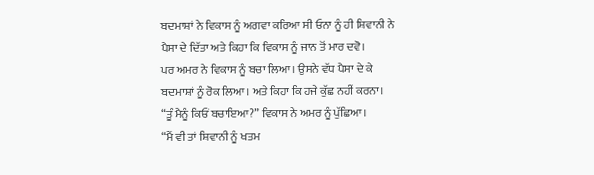ਬਦਮਾਸ਼ਾਂ ਨੇ ਵਿਕਾਸ ਨੂੰ ਅਗਵਾ ਕਰਿਆ ਸੀ ਓਨਾ ਨੂੰ ਹੀ ਸ਼ਿਵਾਨੀ ਨੇ ਪੈਸਾ ਦੇ ਦਿੱਤਾ ਅਤੇ ਕਿਹਾ ਕਿ ਵਿਕਾਸ ਨੂੰ ਜਾਨ ਤੋਂ ਮਾਰ ਦਵੋ।
ਪਰ ਅਮਰ ਨੇ ਵਿਕਾਸ ਨੂੰ ਬਚਾ ਲਿਆ। ਉਸਨੇ ਵੱਧ ਪੈਸਾ ਦੇ ਕੇ ਬਦਮਾਸ਼ਾਂ ਨੂੰ ਰੋਕ ਲਿਆ। ਅਤੇ ਕਿਹਾ ਕਿ ਹਜੇ ਕੁੱਛ ਨਹੀਂ ਕਰਨਾ।
“ਤੂੰ ਮੈਨੂੰ ਕਿਓਂ ਬਚਾਇਆ?” ਵਿਕਾਸ ਨੇ ਅਮਰ ਨੂੰ ਪੁੱਛਿਆ।
“ਮੈਂ ਵੀ ਤਾਂ ਸ਼ਿਵਾਨੀ ਨੂੰ ਖਤਮ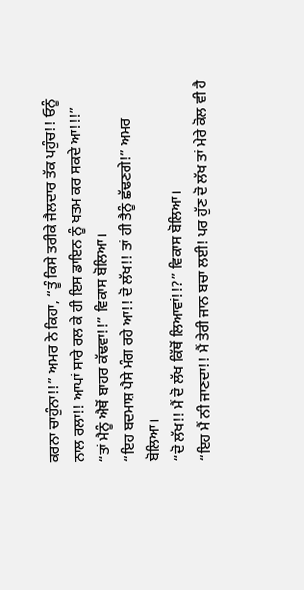ਕਰਨਾ ਚਾਹੁੰਨਾ!!” ਅਮਰ ਨੇ ਕਿਹਾ, “ਤੂੰ ਕਿਸੇ ਤਰੀਕੇ ਜੈਲਦਾਰ ਤੱਕ ਪਹੁੰਚ!! ਓਨੂੰ ਨਾਲ ਰਲਾ!! ਆਪਾਂ ਸਾਰੇ ਰਲ ਕੇ ਹੀ ਇਸ ਡਾਇਨ ਨੂੰ ਖਤਮ ਕਰ ਸਕਦੇ ਆ!!!”
“ਤਾਂ ਮੈਨੂੰ ਐਥੋਂ ਬਾਹਰ ਕੱਢਵਾ!!” ਵਿਕਾਸ ਬੋਲਿਆ।
“ਇਹ ਬਦਮਾਸ਼ ਪੈਸੇ ਮੰਗ ਰਹੇ ਆ!! ਦੋ ਲੱਖ!! ਤਾਂ ਹੀ ਤੈਨੂੰ ਛੱਢਣਗੇ!” ਅਮਰ ਬੋਲਿਆ।
“ਦੋ ਲੱਖ!! ਮੈਂ ਦੋ ਲੱਖ ਕਿੱਥੋਂ ਲਿਆਵਾਂ!!?” ਵਿਕਾਸ ਬੋਲਿਆ।
“ਇਹ ਮੈਂ ਨੀ ਜਾਣਦਾ!! ਮੈਂ ਤੇਰੀ ਜਾਨ ਬਚਾ ਲਈ! ਪਰ ਹੁੱਣ ਦੋ ਲੱਖ ਤਾਂ ਮੇਰੇ ਕੋਲ ਵੀ ਹੈ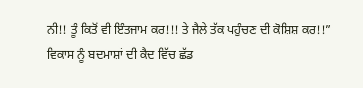ਨੀ!! ਤੂੰ ਕਿਤੋਂ ਵੀ ਇੰਤਜਾਮ ਕਰ!!! ਤੇ ਜੈਲੇ ਤੱਕ ਪਹੁੰਚਣ ਦੀ ਕੋਸ਼ਿਸ਼ ਕਰ!!”
ਵਿਕਾਸ ਨੂੰ ਬਦਮਾਸ਼ਾਂ ਦੀ ਕੈਦ ਵਿੱਚ ਛੱਡ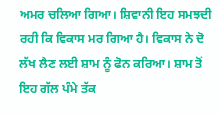ਅਮਰ ਚਲਿਆ ਗਿਆ। ਸ਼ਿਵਾਨੀ ਇਹ ਸਮਝਦੀ ਰਹੀ ਕਿ ਵਿਕਾਸ ਮਰ ਗਿਆ ਹੈ। ਵਿਕਾਸ ਨੇ ਦੋ ਲੱਖ ਲੈਣ ਲਈ ਸ਼ਾਮ ਨੂੰ ਫੋਨ ਕਰਿਆ। ਸ਼ਾਮ ਤੋਂ ਇਹ ਗੱਲ ਪੰਮੇ ਤੱਕ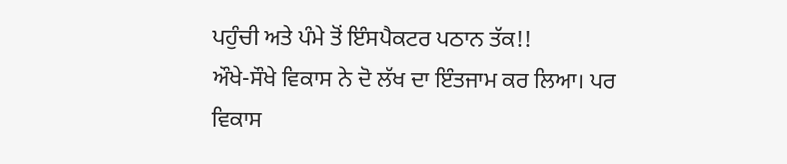ਪਹੁੰਚੀ ਅਤੇ ਪੰਮੇ ਤੋਂ ਇੰਸਪੈਕਟਰ ਪਠਾਨ ਤੱਕ!!
ਔਖੇ-ਸੌਖੇ ਵਿਕਾਸ ਨੇ ਦੋ ਲੱਖ ਦਾ ਇੰਤਜਾਮ ਕਰ ਲਿਆ। ਪਰ ਵਿਕਾਸ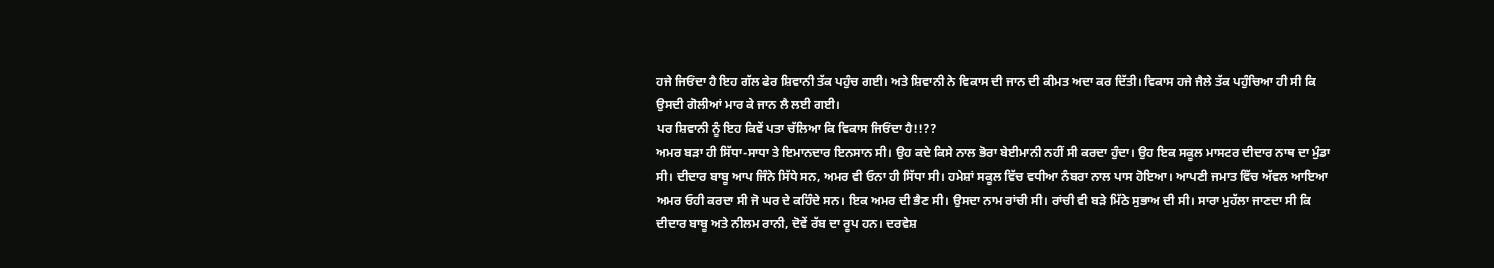ਹਜੇ ਜਿਓਂਦਾ ਹੈ ਇਹ ਗੱਲ ਫੇਰ ਸ਼ਿਵਾਨੀ ਤੱਕ ਪਹੁੰਚ ਗਈ। ਅਤੇ ਸ਼ਿਵਾਨੀ ਨੇ ਵਿਕਾਸ ਦੀ ਜਾਨ ਦੀ ਕੀਮਤ ਅਦਾ ਕਰ ਦਿੱਤੀ। ਵਿਕਾਸ ਹਜੇ ਜੈਲੇ ਤੱਕ ਪਹੁੰਚਿਆ ਹੀ ਸੀ ਕਿ ਉਸਦੀ ਗੋਲੀਆਂ ਮਾਰ ਕੇ ਜਾਨ ਲੈ ਲਈ ਗਈ।
ਪਰ ਸ਼ਿਵਾਨੀ ਨੂੰ ਇਹ ਕਿਵੇਂ ਪਤਾ ਚੱਲਿਆ ਕਿ ਵਿਕਾਸ ਜਿਓਂਦਾ ਹੈ!!??
ਅਮਰ ਬੜਾ ਹੀ ਸਿੱਧਾ-ਸਾਧਾ ਤੇ ਇਮਾਨਦਾਰ ਇਨਸਾਨ ਸੀ। ਉਹ ਕਦੇ ਕਿਸੇ ਨਾਲ ਭੋਰਾ ਬੇਈਮਾਨੀ ਨਹੀਂ ਸੀ ਕਰਦਾ ਹੁੰਦਾ। ਉਹ ਇਕ ਸਕੂਲ ਮਾਸਟਰ ਦੀਦਾਰ ਨਾਥ ਦਾ ਮੁੰਡਾ ਸੀ। ਦੀਦਾਰ ਬਾਬੂ ਆਪ ਜਿੰਨੇ ਸਿੱਧੇ ਸਨ, ਅਮਰ ਵੀ ਓਨਾ ਹੀ ਸਿੱਧਾ ਸੀ। ਹਮੇਸ਼ਾਂ ਸਕੂਲ ਵਿੱਚ ਵਧੀਆ ਨੰਬਰਾ ਨਾਲ ਪਾਸ ਹੋਇਆ। ਆਪਣੀ ਜਮਾਤ ਵਿੱਚ ਅੱਵਲ ਆਇਆ ਅਮਰ ਓਹੀ ਕਰਦਾ ਸੀ ਜੋ ਘਰ ਦੇ ਕਹਿੰਦੇ ਸਨ। ਇਕ ਅਮਰ ਦੀ ਭੈਣ ਸੀ। ਉਸਦਾ ਨਾਮ ਰਾਂਚੀ ਸੀ। ਰਾਂਚੀ ਵੀ ਬੜੇ ਮਿੱਠੇ ਸੁਭਾਅ ਦੀ ਸੀ। ਸਾਰਾ ਮੁਹੱਲਾ ਜਾਣਦਾ ਸੀ ਕਿ ਦੀਦਾਰ ਬਾਬੂ ਅਤੇ ਨੀਲਮ ਰਾਨੀ, ਦੋਵੇਂ ਰੱਬ ਦਾ ਰੂਪ ਹਨ। ਦਰਵੇਸ਼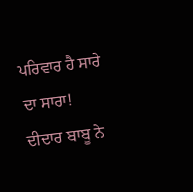ਪਰਿਵਾਰ ਹੈ ਸਾਰੇ ਦਾ ਸਾਰਾ!
ਦੀਦਾਰ ਬਾਬੂ ਨੇ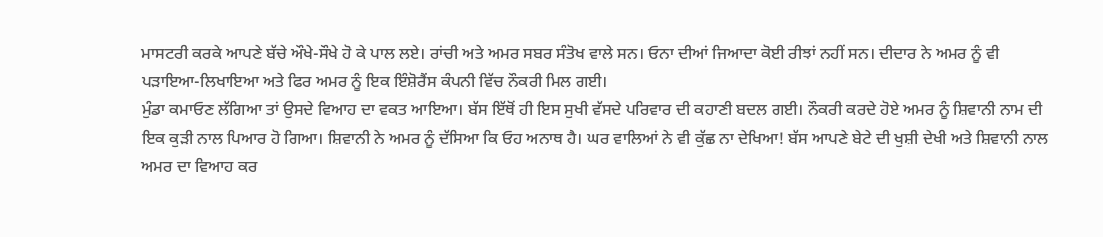ਮਾਸਟਰੀ ਕਰਕੇ ਆਪਣੇ ਬੱਚੇ ਔਖੇ-ਸੌਖੇ ਹੋ ਕੇ ਪਾਲ ਲਏ। ਰਾਂਚੀ ਅਤੇ ਅਮਰ ਸਬਰ ਸੰਤੋਖ ਵਾਲੇ ਸਨ। ਓਨਾ ਦੀਆਂ ਜਿਆਦਾ ਕੋਈ ਰੀਝਾਂ ਨਹੀਂ ਸਨ। ਦੀਦਾਰ ਨੇ ਅਮਰ ਨੂੰ ਵੀ ਪੜਾਇਆ-ਲਿਖਾਇਆ ਅਤੇ ਫਿਰ ਅਮਰ ਨੂੰ ਇਕ ਇੰਸ਼ੋਰੈਂਸ ਕੰਪਨੀ ਵਿੱਚ ਨੌਕਰੀ ਮਿਲ ਗਈ।
ਮੁੰਡਾ ਕਮਾਓਣ ਲੱਗਿਆ ਤਾਂ ਉਸਦੇ ਵਿਆਹ ਦਾ ਵਕਤ ਆਇਆ। ਬੱਸ ਇੱਥੋਂ ਹੀ ਇਸ ਸੁਖੀ ਵੱਸਦੇ ਪਰਿਵਾਰ ਦੀ ਕਹਾਣੀ ਬਦਲ ਗਈ। ਨੌਕਰੀ ਕਰਦੇ ਹੋਏ ਅਮਰ ਨੂੰ ਸ਼ਿਵਾਨੀ ਨਾਮ ਦੀ ਇਕ ਕੁੜੀ ਨਾਲ ਪਿਆਰ ਹੋ ਗਿਆ। ਸ਼ਿਵਾਨੀ ਨੇ ਅਮਰ ਨੂੰ ਦੱਸਿਆ ਕਿ ਓਹ ਅਨਾਥ ਹੈ। ਘਰ ਵਾਲਿਆਂ ਨੇ ਵੀ ਕੁੱਛ ਨਾ ਦੇਖਿਆ! ਬੱਸ ਆਪਣੇ ਬੇਟੇ ਦੀ ਖੁਸ਼ੀ ਦੇਖੀ ਅਤੇ ਸ਼ਿਵਾਨੀ ਨਾਲ ਅਮਰ ਦਾ ਵਿਆਹ ਕਰ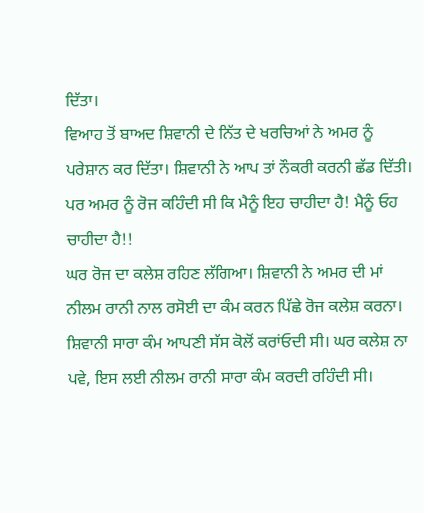ਦਿੱਤਾ।
ਵਿਆਹ ਤੋਂ ਬਾਅਦ ਸ਼ਿਵਾਨੀ ਦੇ ਨਿੱਤ ਦੇ ਖਰਚਿਆਂ ਨੇ ਅਮਰ ਨੂੰ ਪਰੇਸ਼ਾਨ ਕਰ ਦਿੱਤਾ। ਸ਼ਿਵਾਨੀ ਨੇ ਆਪ ਤਾਂ ਨੌਕਰੀ ਕਰਨੀ ਛੱਡ ਦਿੱਤੀ। ਪਰ ਅਮਰ ਨੂੰ ਰੋਜ ਕਹਿੰਦੀ ਸੀ ਕਿ ਮੈਨੂੰ ਇਹ ਚਾਹੀਦਾ ਹੈ! ਮੈਨੂੰ ਓਹ ਚਾਹੀਦਾ ਹੈ!!
ਘਰ ਰੋਜ ਦਾ ਕਲੇਸ਼ ਰਹਿਣ ਲੱਗਿਆ। ਸ਼ਿਵਾਨੀ ਨੇ ਅਮਰ ਦੀ ਮਾਂ ਨੀਲਮ ਰਾਨੀ ਨਾਲ ਰਸੋਈ ਦਾ ਕੰਮ ਕਰਨ ਪਿੱਛੇ ਰੋਜ ਕਲੇਸ਼ ਕਰਨਾ। ਸ਼ਿਵਾਨੀ ਸਾਰਾ ਕੰਮ ਆਪਣੀ ਸੱਸ ਕੋਲੋਂ ਕਰਾਂਓਦੀ ਸੀ। ਘਰ ਕਲੇਸ਼ ਨਾ ਪਵੇ, ਇਸ ਲਈ ਨੀਲਮ ਰਾਨੀ ਸਾਰਾ ਕੰਮ ਕਰਦੀ ਰਹਿੰਦੀ ਸੀ।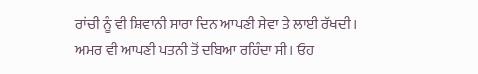ਰਾਂਚੀ ਨੂੰ ਵੀ ਸ਼ਿਵਾਨੀ ਸਾਰਾ ਦਿਨ ਆਪਣੀ ਸੇਵਾ ਤੇ ਲਾਈ ਰੱਖਦੀ।
ਅਮਰ ਵੀ ਆਪਣੀ ਪਤਨੀ ਤੋਂ ਦਬਿਆ ਰਹਿੰਦਾ ਸੀ। ਓਹ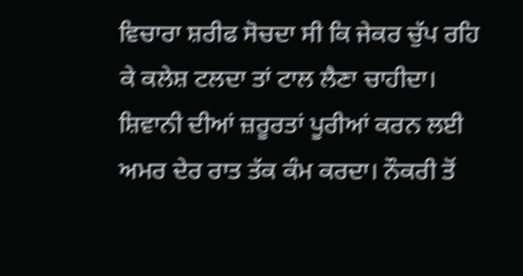ਵਿਚਾਰਾ ਸ਼ਰੀਫ ਸੋਚਦਾ ਸੀ ਕਿ ਜੇਕਰ ਚੁੱਪ ਰਹਿ ਕੇ ਕਲੇਸ਼ ਟਲਦਾ ਤਾਂ ਟਾਲ ਲੈਣਾ ਚਾਹੀਦਾ। ਸ਼ਿਵਾਨੀ ਦੀਆਂ ਜ਼ਰੂਰਤਾਂ ਪੂਰੀਆਂ ਕਰਨ ਲਈ ਅਮਰ ਦੇਰ ਰਾਤ ਤੱਕ ਕੰਮ ਕਰਦਾ। ਨੌਕਰੀ ਤੋਂ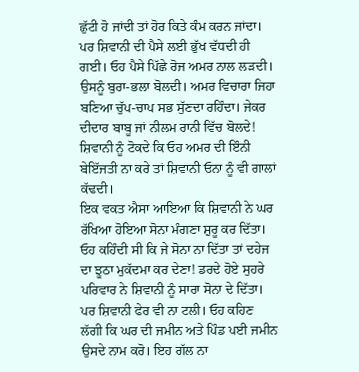ਛੁੱਟੀ ਹੋ ਜਾਂਦੀ ਤਾਂ ਹੋਰ ਕਿਤੇ ਕੰਮ ਕਰਨ ਜਾਂਦਾ।
ਪਰ ਸ਼ਿਵਾਨੀ ਦੀ ਪੈਸੇ ਲਈ ਭੁੱਖ ਵੱਧਦੀ ਹੀ ਗਈ। ਓਹ ਪੈਸੇ ਪਿੱਛੇ ਰੋਜ ਅਮਰ ਨਾਲ ਲੜਦੀ। ਉਸਨੂੰ ਬੁਰਾ-ਭਲਾ ਬੋਲਦੀ। ਅਮਰ ਵਿਚਾਰਾ ਜਿਹਾ ਬਣਿਆ ਚੁੱਪ-ਚਾਪ ਸਭ ਸੁੱਣਦਾ ਰਹਿੰਦਾ। ਜੇਕਰ ਦੀਦਾਰ ਬਾਬੂ ਜਾਂ ਨੀਲਮ ਰਾਨੀ ਵਿੱਚ ਬੋਲਦੇ! ਸ਼ਿਵਾਨੀ ਨੂੰ ਟੋਕਦੇ ਕਿ ਓਹ ਅਮਰ ਦੀ ਇੰਨੀ ਬੇਇੱਜਤੀ ਨਾ ਕਰੇ ਤਾਂ ਸ਼ਿਵਾਨੀ ਓਨਾ ਨੂੰ ਵੀ ਗਾਲਾਂ ਕੱਢਦੀ।
ਇਕ ਵਕਤ ਐਸਾ ਆਇਆ ਕਿ ਸ਼ਿਵਾਨੀ ਨੇ ਘਰ ਰੱਖਿਆ ਹੋਇਆ ਸੋਨਾ ਮੰਗਣਾ ਸ਼ੁਰੂ ਕਰ ਦਿੱਤਾ। ਓਹ ਕਹਿੰਦੀ ਸੀ ਕਿ ਜੇ ਸੋਨਾ ਨਾ ਦਿੱਤਾ ਤਾਂ ਦਹੇਜ ਦਾ ਝੂਠਾ ਮੁਕੱਦਮਾ ਕਰ ਦੇਣਾ! ਡਰਦੇ ਹੋਏ ਸੁਹਰੇ ਪਰਿਵਾਰ ਨੇ ਸ਼ਿਵਾਨੀ ਨੂੰ ਸਾਰਾ ਸੋਨਾ ਦੇ ਦਿੱਤਾ। ਪਰ ਸ਼ਿਵਾਨੀ ਫੇਰ ਵੀ ਨਾ ਟਲੀ। ਓਹ ਕਹਿਣ ਲੱਗੀ ਕਿ ਘਰ ਦੀ ਜਮੀਨ ਅਤੇ ਪਿੰਡ ਪਈ ਜਮੀਨ ਉਸਦੇ ਨਾਮ ਕਰੋ। ਇਹ ਗੱਲ ਨਾ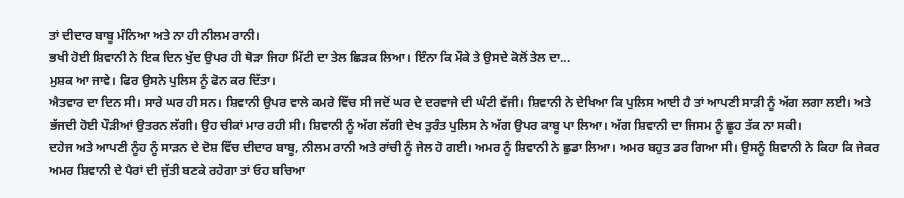ਤਾਂ ਦੀਦਾਰ ਬਾਬੂ ਮੰਨਿਆ ਅਤੇ ਨਾ ਹੀ ਨੀਲਮ ਰਾਨੀ।
ਭਖੀ ਹੋਈ ਸ਼ਿਵਾਨੀ ਨੇ ਇਕ ਦਿਨ ਖੁੱਦ ਉਪਰ ਹੀ ਥੋੜਾ ਜਿਹਾ ਮਿੱਟੀ ਦਾ ਤੇਲ ਛਿੜਕ ਲਿਆ। ਇੰਨਾ ਕਿ ਮੌਕੇ ਤੇ ਉਸਦੇ ਕੋਲੋਂ ਤੇਲ ਦਾ...
ਮੁਸ਼ਕ ਆ ਜਾਵੇ। ਫਿਰ ਉਸਨੇ ਪੁਲਿਸ ਨੂੰ ਫੋਨ ਕਰ ਦਿੱਤਾ।
ਐਤਵਾਰ ਦਾ ਦਿਨ ਸੀ। ਸਾਰੇ ਘਰ ਹੀ ਸਨ। ਸ਼ਿਵਾਨੀ ਉਪਰ ਵਾਲੇ ਕਮਰੇ ਵਿੱਚ ਸੀ ਜਦੋਂ ਘਰ ਦੇ ਦਰਵਾਜੇ ਦੀ ਘੰਟੀ ਵੱਜੀ। ਸ਼ਿਵਾਨੀ ਨੇ ਦੇਖਿਆ ਕਿ ਪੁਲਿਸ ਆਈ ਹੈ ਤਾਂ ਆਪਣੀ ਸਾੜੀ ਨੂੰ ਅੱਗ ਲਗਾ ਲਈ। ਅਤੇ ਭੱਜਦੀ ਹੋਈ ਪੌੜੀਆਂ ਉਤਰਨ ਲੱਗੀ। ਉਹ ਚੀਕਾਂ ਮਾਰ ਰਹੀ ਸੀ। ਸ਼ਿਵਾਨੀ ਨੂੰ ਅੱਗ ਲੱਗੀ ਦੇਖ ਤੁਰੰਤ ਪੁਲਿਸ ਨੇ ਅੱਗ ਉਪਰ ਕਾਬੂ ਪਾ ਲਿਆ। ਅੱਗ ਸ਼ਿਵਾਨੀ ਦਾ ਜਿਸਮ ਨੂੰ ਛੂਹ ਤੱਕ ਨਾ ਸਕੀ।
ਦਹੇਜ ਅਤੇ ਆਪਣੀ ਨੂੰਹ ਨੂੰ ਸਾੜਨ ਦੇ ਦੋਸ਼ ਵਿੱਚ ਦੀਦਾਰ ਬਾਬੂ, ਨੀਲਮ ਰਾਨੀ ਅਤੇ ਰਾਂਚੀ ਨੂੰ ਜੇਲ ਹੋ ਗਈ। ਅਮਰ ਨੂੰ ਸ਼ਿਵਾਨੀ ਨੇ ਛੁਡਾ ਲਿਆ। ਅਮਰ ਬਹੁਤ ਡਰ ਗਿਆ ਸੀ। ਉਸਨੂੰ ਸ਼ਿਵਾਨੀ ਨੇ ਕਿਹਾ ਕਿ ਜੇਕਰ ਅਮਰ ਸ਼ਿਵਾਨੀ ਦੇ ਪੈਰਾਂ ਦੀ ਜੁੱਤੀ ਬਣਕੇ ਰਹੇਗਾ ਤਾਂ ਓਹ ਬਚਿਆ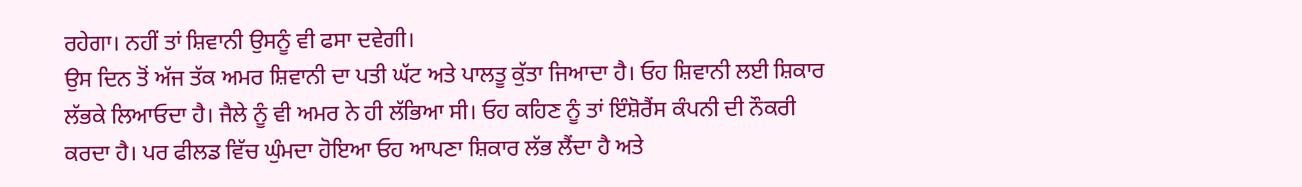ਰਹੇਗਾ। ਨਹੀਂ ਤਾਂ ਸ਼ਿਵਾਨੀ ਉਸਨੂੰ ਵੀ ਫਸਾ ਦਵੇਗੀ।
ਉਸ ਦਿਨ ਤੋਂ ਅੱਜ ਤੱਕ ਅਮਰ ਸ਼ਿਵਾਨੀ ਦਾ ਪਤੀ ਘੱਟ ਅਤੇ ਪਾਲਤੂ ਕੁੱਤਾ ਜਿਆਦਾ ਹੈ। ਓਹ ਸ਼ਿਵਾਨੀ ਲਈ ਸ਼ਿਕਾਰ ਲੱਭਕੇ ਲਿਆਓਦਾ ਹੈ। ਜੈਲੇ ਨੂੰ ਵੀ ਅਮਰ ਨੇ ਹੀ ਲੱਭਿਆ ਸੀ। ਓਹ ਕਹਿਣ ਨੂੰ ਤਾਂ ਇੰਸ਼ੋਰੈਂਸ ਕੰਪਨੀ ਦੀ ਨੌਕਰੀ ਕਰਦਾ ਹੈ। ਪਰ ਫੀਲਡ ਵਿੱਚ ਘੁੰਮਦਾ ਹੋਇਆ ਓਹ ਆਪਣਾ ਸ਼ਿਕਾਰ ਲੱਭ ਲੈਂਦਾ ਹੈ ਅਤੇ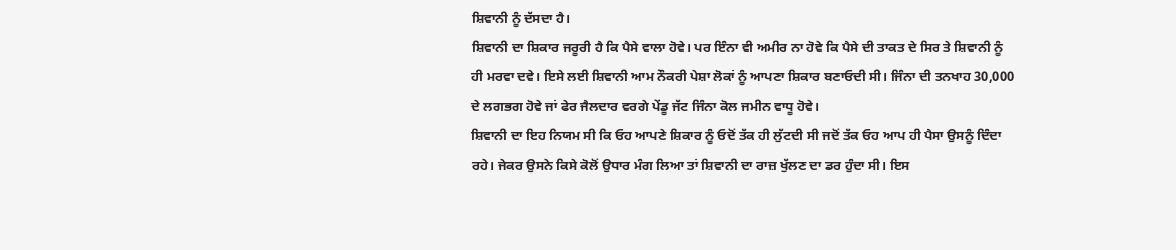ਸ਼ਿਵਾਨੀ ਨੂੰ ਦੱਸਦਾ ਹੈ।
ਸ਼ਿਵਾਨੀ ਦਾ ਸ਼ਿਕਾਰ ਜਰੂਰੀ ਹੈ ਕਿ ਪੈਸੇ ਵਾਲਾ ਹੋਵੇ। ਪਰ ਇੰਨਾ ਵੀ ਅਮੀਰ ਨਾ ਹੋਵੇ ਕਿ ਪੈਸੇ ਦੀ ਤਾਕਤ ਦੇ ਸਿਰ ਤੇ ਸ਼ਿਵਾਨੀ ਨੂੰ ਹੀ ਮਰਵਾ ਦਵੇ। ਇਸੇ ਲਈ ਸ਼ਿਵਾਨੀ ਆਮ ਨੌਕਰੀ ਪੇਸ਼ਾ ਲੋਕਾਂ ਨੂੰ ਆਪਣਾ ਸ਼ਿਕਾਰ ਬਣਾਓਦੀ ਸੀ। ਜਿੰਨਾ ਦੀ ਤਨਖਾਹ 30,000 ਦੇ ਲਗਭਗ ਹੋਵੇ ਜਾਂ ਫੇਰ ਜੈਲਦਾਰ ਵਰਗੇ ਪੇਂਡੂ ਜੱਟ ਜਿੰਨਾ ਕੋਲ ਜਮੀਨ ਵਾਧੂ ਹੋਵੇ।
ਸ਼ਿਵਾਨੀ ਦਾ ਇਹ ਨਿਯਮ ਸੀ ਕਿ ਓਹ ਆਪਣੇ ਸ਼ਿਕਾਰ ਨੂੰ ਓਦੋਂ ਤੱਕ ਹੀ ਲੁੱਟਦੀ ਸੀ ਜਦੋਂ ਤੱਕ ਓਹ ਆਪ ਹੀ ਪੈਸਾ ਉਸਨੂੰ ਦਿੰਦਾ ਰਹੇ। ਜੇਕਰ ਉਸਨੇ ਕਿਸੇ ਕੋਲੋਂ ਉਧਾਰ ਮੰਗ ਲਿਆ ਤਾਂ ਸ਼ਿਵਾਨੀ ਦਾ ਰਾਜ਼ ਖੁੱਲਣ ਦਾ ਡਰ ਹੁੰਦਾ ਸੀ। ਇਸ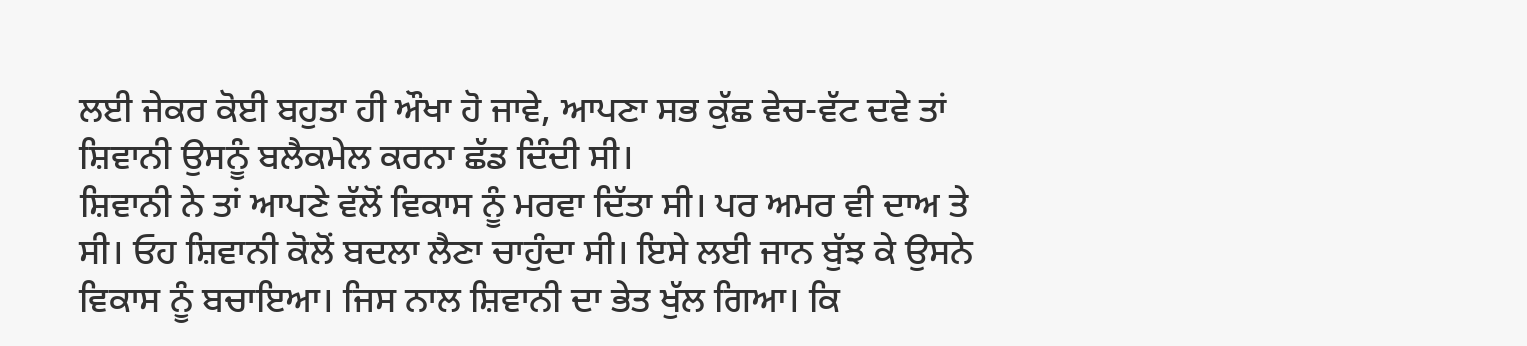ਲਈ ਜੇਕਰ ਕੋਈ ਬਹੁਤਾ ਹੀ ਔਖਾ ਹੋ ਜਾਵੇ, ਆਪਣਾ ਸਭ ਕੁੱਛ ਵੇਚ-ਵੱਟ ਦਵੇ ਤਾਂ ਸ਼ਿਵਾਨੀ ਉਸਨੂੰ ਬਲੈਕਮੇਲ ਕਰਨਾ ਛੱਡ ਦਿੰਦੀ ਸੀ।
ਸ਼ਿਵਾਨੀ ਨੇ ਤਾਂ ਆਪਣੇ ਵੱਲੋਂ ਵਿਕਾਸ ਨੂੰ ਮਰਵਾ ਦਿੱਤਾ ਸੀ। ਪਰ ਅਮਰ ਵੀ ਦਾਅ ਤੇ ਸੀ। ਓਹ ਸ਼ਿਵਾਨੀ ਕੋਲੋਂ ਬਦਲਾ ਲੈਣਾ ਚਾਹੁੰਦਾ ਸੀ। ਇਸੇ ਲਈ ਜਾਨ ਬੁੱਝ ਕੇ ਉਸਨੇ ਵਿਕਾਸ ਨੂੰ ਬਚਾਇਆ। ਜਿਸ ਨਾਲ ਸ਼ਿਵਾਨੀ ਦਾ ਭੇਤ ਖੁੱਲ ਗਿਆ। ਕਿ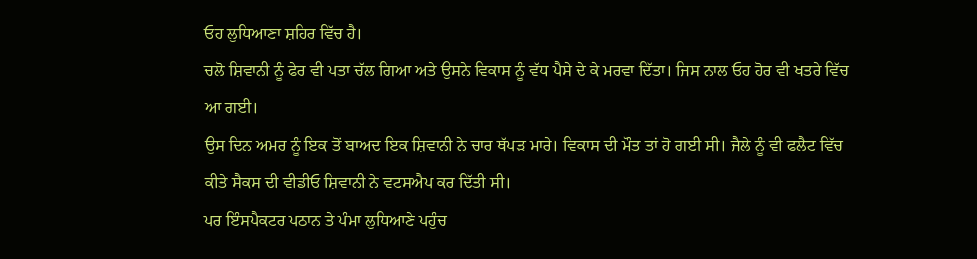ਓਹ ਲੁਧਿਆਣਾ ਸ਼ਹਿਰ ਵਿੱਚ ਹੈ।
ਚਲੋ ਸ਼ਿਵਾਨੀ ਨੂੰ ਫੇਰ ਵੀ ਪਤਾ ਚੱਲ ਗਿਆ ਅਤੇ ਉਸਨੇ ਵਿਕਾਸ ਨੂੰ ਵੱਧ ਪੈਸੇ ਦੇ ਕੇ ਮਰਵਾ ਦਿੱਤਾ। ਜਿਸ ਨਾਲ ਓਹ ਹੋਰ ਵੀ ਖਤਰੇ ਵਿੱਚ ਆ ਗਈ।
ਉਸ ਦਿਨ ਅਮਰ ਨੂੰ ਇਕ ਤੋਂ ਬਾਅਦ ਇਕ ਸ਼ਿਵਾਨੀ ਨੇ ਚਾਰ ਥੱਪੜ ਮਾਰੇ। ਵਿਕਾਸ ਦੀ ਮੌਤ ਤਾਂ ਹੋ ਗਈ ਸੀ। ਜੈਲੇ ਨੂੰ ਵੀ ਫਲੈਟ ਵਿੱਚ ਕੀਤੇ ਸੈਕਸ ਦੀ ਵੀਡੀਓ ਸ਼ਿਵਾਨੀ ਨੇ ਵਟਸਐਪ ਕਰ ਦਿੱਤੀ ਸੀ।
ਪਰ ਇੰਸਪੈਕਟਰ ਪਠਾਨ ਤੇ ਪੰਮਾ ਲੁਧਿਆਣੇ ਪਹੁੰਚ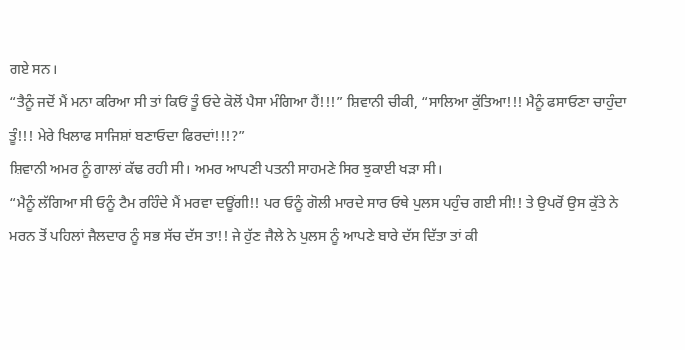ਗਏ ਸਨ।
“ਤੈਨੂੰ ਜਦੋਂ ਮੈਂ ਮਨਾ ਕਰਿਆ ਸੀ ਤਾਂ ਕਿਓਂ ਤੂੰ ਓਦੇ ਕੋਲੋਂ ਪੈਸਾ ਮੰਗਿਆ ਹੈਂ!!!” ਸ਼ਿਵਾਨੀ ਚੀਕੀ, “ਸਾਲਿਆ ਕੁੱਤਿਆ!!! ਮੈਨੂੰ ਫਸਾਓਣਾ ਚਾਹੁੰਦਾ ਤੂੰ!!! ਮੇਰੇ ਖਿਲਾਫ ਸਾਜਿਸ਼ਾਂ ਬਣਾਓਦਾ ਫਿਰਦਾਂ!!!?”
ਸ਼ਿਵਾਨੀ ਅਮਰ ਨੂੰ ਗਾਲਾਂ ਕੱਢ ਰਹੀ ਸੀ। ਅਮਰ ਆਪਣੀ ਪਤਨੀ ਸਾਹਮਣੇ ਸਿਰ ਝੁਕਾਈ ਖੜਾ ਸੀ।
“ਮੈਨੂੰ ਲੱਗਿਆ ਸੀ ਓਨੂੰ ਟੈਮ ਰਹਿੰਦੇ ਮੈਂ ਮਰਵਾ ਦਊਂਗੀ!! ਪਰ ਓਨੂੰ ਗੋਲੀ ਮਾਰਦੇ ਸਾਰ ਓਥੇ ਪੁਲਸ ਪਹੁੰਚ ਗਈ ਸੀ!! ਤੇ ਉਪਰੋਂ ਉਸ ਕੁੱਤੇ ਨੇ ਮਰਨ ਤੋਂ ਪਹਿਲਾਂ ਜੈਲਦਾਰ ਨੂੰ ਸਭ ਸੱਚ ਦੱਸ ਤਾ!! ਜੇ ਹੁੱਣ ਜੈਲੇ ਨੇ ਪੁਲਸ ਨੂੰ ਆਪਣੇ ਬਾਰੇ ਦੱਸ ਦਿੱਤਾ ਤਾਂ ਕੀ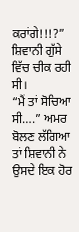ਕਰਾਂਗੇ!!!?” ਸ਼ਿਵਾਨੀ ਗੁੱਸੇ ਵਿੱਚ ਚੀਕ ਰਹੀ ਸੀ।
“ਮੈਂ ਤਾਂ ਸੋਚਿਆ ਸੀ….” ਅਮਰ ਬੋਲਣ ਲੱਗਿਆ ਤਾਂ ਸ਼ਿਵਾਨੀ ਨੇ ਉਸਦੇ ਇਕ ਹੋਰ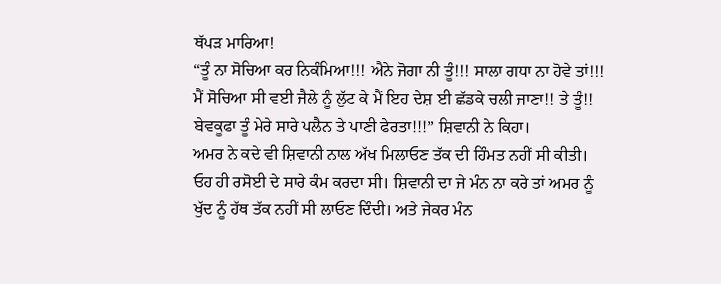ਥੱਪੜ ਮਾਰਿਆ!
“ਤੂੰ ਨਾ ਸੋਚਿਆ ਕਰ ਨਿਕੰਮਿਆ!!! ਐਨੇ ਜੋਗਾ ਨੀ ਤੂੰ!!! ਸਾਲਾ ਗਧਾ ਨਾ ਹੋਵੇ ਤਾਂ!!! ਮੈਂ ਸੋਚਿਆ ਸੀ ਵਈ ਜੈਲੇ ਨੂੰ ਲੁੱਟ ਕੇ ਮੈਂ ਇਹ ਦੇਸ਼ ਈ ਛੱਡਕੇ ਚਲੀ ਜਾਣਾ!! ਤੇ ਤੂੰ!! ਬੇਵਕੂਫਾ ਤੂੰ ਮੇਰੇ ਸਾਰੇ ਪਲੈਨ ਤੇ ਪਾਣੀ ਫੇਰਤਾ!!!” ਸ਼ਿਵਾਨੀ ਨੇ ਕਿਹਾ।
ਅਮਰ ਨੇ ਕਦੇ ਵੀ ਸ਼ਿਵਾਨੀ ਨਾਲ ਅੱਖ ਮਿਲਾਓਣ ਤੱਕ ਦੀ ਹਿੰਮਤ ਨਹੀਂ ਸੀ ਕੀਤੀ। ਓਹ ਹੀ ਰਸੋਈ ਦੇ ਸਾਰੇ ਕੰਮ ਕਰਦਾ ਸੀ। ਸ਼ਿਵਾਨੀ ਦਾ ਜੇ ਮੰਨ ਨਾ ਕਰੇ ਤਾਂ ਅਮਰ ਨੂੰ ਖੁੱਦ ਨੂੰ ਹੱਥ ਤੱਕ ਨਹੀਂ ਸੀ ਲਾਓਣ ਦਿੰਦੀ। ਅਤੇ ਜੇਕਰ ਮੰਨ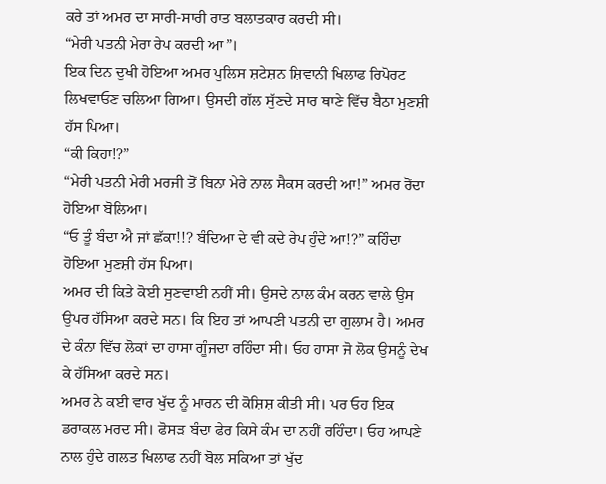ਕਰੇ ਤਾਂ ਅਮਰ ਦਾ ਸਾਰੀ-ਸਾਰੀ ਰਾਤ ਬਲਾਤਕਾਰ ਕਰਦੀ ਸੀ।
“ਮੇਰੀ ਪਤਨੀ ਮੇਰਾ ਰੇਪ ਕਰਦੀ ਆ”।
ਇਕ ਦਿਨ ਦੁਖੀ ਹੋਇਆ ਅਮਰ ਪੁਲਿਸ ਸ਼ਟੇਸ਼ਨ ਸ਼ਿਵਾਨੀ ਖਿਲਾਫ ਰਿਪੋਰਟ ਲਿਖਵਾਓਣ ਚਲਿਆ ਗਿਆ। ਉਸਦੀ ਗੱਲ ਸੁੱਣਦੇ ਸਾਰ ਥਾਣੇ ਵਿੱਚ ਬੈਠਾ ਮੁਣਸ਼ੀ ਹੱਸ ਪਿਆ।
“ਕੀ ਕਿਹਾ!?”
“ਮੇਰੀ ਪਤਨੀ ਮੇਰੀ ਮਰਜੀ ਤੋਂ ਬਿਨਾ ਮੇਰੇ ਨਾਲ ਸੈਕਸ ਕਰਦੀ ਆ!” ਅਮਰ ਰੋਂਦਾ ਹੋਇਆ ਬੋਲਿਆ।
“ਓ ਤੂੰ ਬੰਦਾ ਐ ਜਾਂ ਛੱਕਾ!!? ਬੰਦਿਆ ਦੇ ਵੀ ਕਦੇ ਰੇਪ ਹੁੰਦੇ ਆ!?” ਕਹਿੰਦਾ ਹੋਇਆ ਮੁਣਸ਼ੀ ਹੱਸ ਪਿਆ।
ਅਮਰ ਦੀ ਕਿਤੇ ਕੋਈ ਸੁਣਵਾਈ ਨਹੀਂ ਸੀ। ਉਸਦੇ ਨਾਲ ਕੰਮ ਕਰਨ ਵਾਲੇ ਉਸ ਉਪਰ ਹੱਸਿਆ ਕਰਦੇ ਸਨ। ਕਿ ਇਹ ਤਾਂ ਆਪਣੀ ਪਤਨੀ ਦਾ ਗੁਲਾਮ ਹੈ। ਅਮਰ ਦੇ ਕੰਨਾ ਵਿੱਚ ਲੋਕਾਂ ਦਾ ਹਾਸਾ ਗੂੰਜਦਾ ਰਹਿੰਦਾ ਸੀ। ਓਹ ਹਾਸਾ ਜੋ ਲੋਕ ਉਸਨੂੰ ਦੇਖ ਕੇ ਹੱਸਿਆ ਕਰਦੇ ਸਨ।
ਅਮਰ ਨੇ ਕਈ ਵਾਰ ਖੁੱਦ ਨੂੰ ਮਾਰਨ ਦੀ ਕੋਸ਼ਿਸ਼ ਕੀਤੀ ਸੀ। ਪਰ ਓਹ ਇਕ ਡਰਾਕਲ ਮਰਦ ਸੀ। ਫੋਸੜ ਬੰਦਾ ਫੇਰ ਕਿਸੇ ਕੰਮ ਦਾ ਨਹੀਂ ਰਹਿੰਦਾ। ਓਹ ਆਪਣੇ ਨਾਲ ਹੁੰਦੇ ਗਲਤ ਖਿਲਾਫ ਨਹੀਂ ਬੋਲ ਸਕਿਆ ਤਾਂ ਖੁੱਦ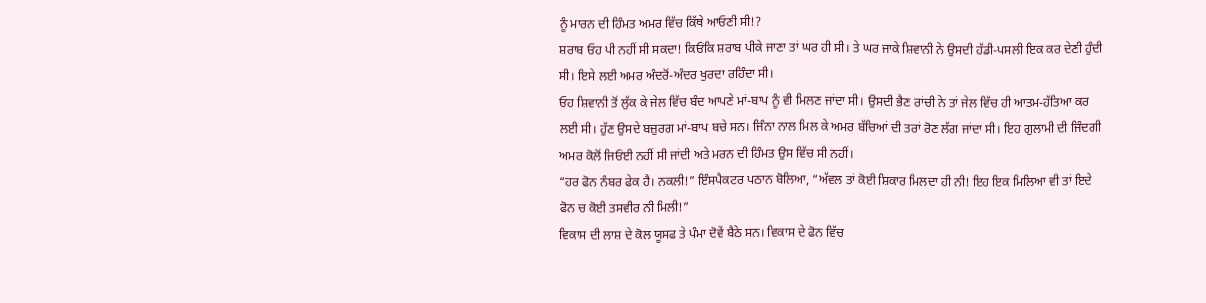ਨੂੰ ਮਾਰਨ ਦੀ ਹਿੰਮਤ ਅਮਰ ਵਿੱਚ ਕਿੱਥੇ ਆਓਣੀ ਸੀ!?
ਸ਼ਰਾਬ ਓਹ ਪੀ ਨਹੀਂ ਸੀ ਸਕਦਾ! ਕਿਓਂਕਿ ਸ਼ਰਾਬ ਪੀਕੇ ਜਾਣਾ ਤਾਂ ਘਰ ਹੀ ਸੀ। ਤੇ ਘਰ ਜਾਕੇ ਸ਼ਿਵਾਨੀ ਨੇ ਉਸਦੀ ਹੱਡੀ-ਪਸਲੀ ਇਕ ਕਰ ਦੇਣੀ ਹੁੰਦੀ ਸੀ। ਇਸੇ ਲਈ ਅਮਰ ਅੰਦਰੋਂ-ਅੰਦਰ ਖੁਰਦਾ ਰਹਿੰਦਾ ਸੀ।
ਓਹ ਸ਼ਿਵਾਨੀ ਤੋਂ ਲੁੱਕ ਕੇ ਜੇਲ ਵਿੱਚ ਬੰਦ ਆਪਣੇ ਮਾਂ-ਬਾਪ ਨੂੰ ਵੀ ਮਿਲਣ ਜਾਂਦਾ ਸੀ। ਉਸਦੀ ਭੈਣ ਰਾਂਚੀ ਨੇ ਤਾਂ ਜੇਲ ਵਿੱਚ ਹੀ ਆਤਮ-ਹੱਤਿਆ ਕਰ ਲਈ ਸੀ। ਹੁੱਣ ਉਸਦੇ ਬਜ਼ੁਰਗ ਮਾਂ-ਬਾਪ ਬਚੇ ਸਨ। ਜਿੰਨਾ ਨਾਲ ਮਿਲ ਕੇ ਅਮਰ ਬੱਚਿਆਂ ਦੀ ਤਰਾਂ ਰੋਣ ਲੱਗ ਜਾਂਦਾ ਸੀ। ਇਹ ਗੁਲਾਮੀ ਦੀ ਜਿੰਦਗੀ ਅਮਰ ਕੋਲੋਂ ਜਿਓਂਈ ਨਹੀਂ ਸੀ ਜਾਂਦੀ ਅਤੇ ਮਰਨ ਦੀ ਹਿੰਮਤ ਉਸ ਵਿੱਚ ਸੀ ਨਹੀਂ।
“ਹਰ ਫੋਨ ਨੰਬਰ ਫੇਕ ਹੈ। ਨਕਲੀ!” ਇੰਸਪੈਕਟਰ ਪਠਾਨ ਬੋਲਿਆ, “ਅੱਵਲ ਤਾਂ ਕੋਈ ਸ਼ਿਕਾਰ ਮਿਲਦਾ ਹੀ ਨੀ! ਇਹ ਇਕ ਮਿਲਿਆ ਵੀ ਤਾਂ ਇਦੇ ਫੋਨ ਚ ਕੋਈ ਤਸਵੀਰ ਨੀ ਮਿਲੀ!”
ਵਿਕਾਸ ਦੀ ਲਾਸ਼ ਦੇ ਕੋਲ ਯੂਸਫ ਤੇ ਪੰਮਾ ਦੋਵੇਂ ਬੈਠੇ ਸਨ। ਵਿਕਾਸ ਦੇ ਫੋਨ ਵਿੱਚ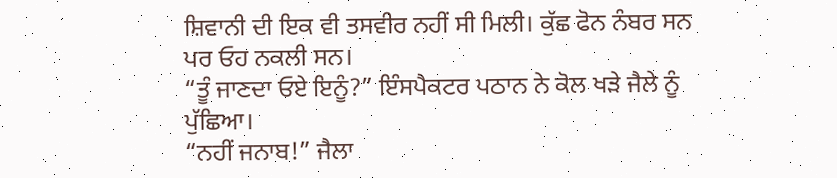ਸ਼ਿਵਾਨੀ ਦੀ ਇਕ ਵੀ ਤਸਵੀਰ ਨਹੀਂ ਸੀ ਮਿਲੀ। ਕੁੱਛ ਫੋਨ ਨੰਬਰ ਸਨ ਪਰ ਓਹ ਨਕਲੀ ਸਨ।
“ਤੂੰ ਜਾਣਦਾ ਓਏ ਇਨੂੰ?” ਇੰਸਪੈਕਟਰ ਪਠਾਨ ਨੇ ਕੋਲ ਖੜੇ ਜੈਲੇ ਨੂੰ ਪੁੱਛਿਆ।
“ਨਹੀਂ ਜਨਾਬ!” ਜੈਲਾ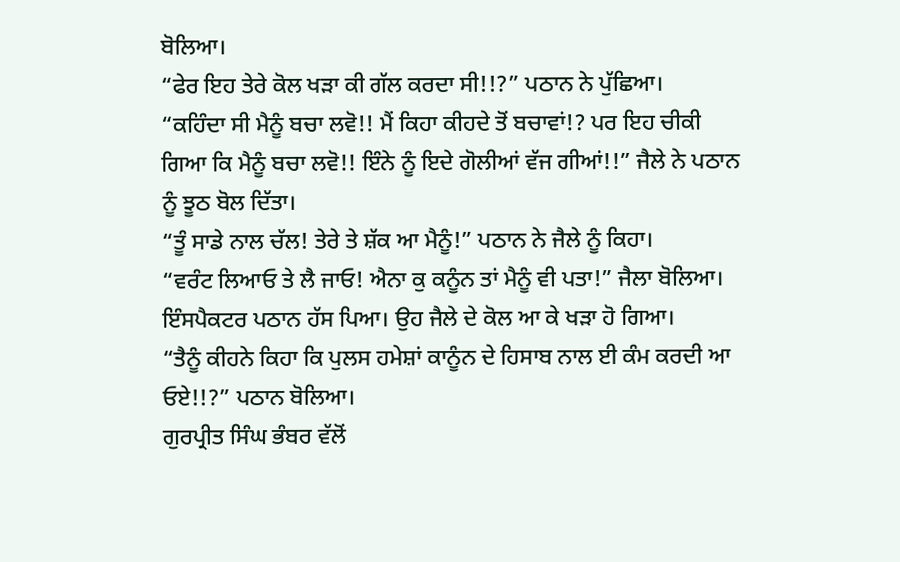ਬੋਲਿਆ।
“ਫੇਰ ਇਹ ਤੇਰੇ ਕੋਲ ਖੜਾ ਕੀ ਗੱਲ ਕਰਦਾ ਸੀ!!?” ਪਠਾਨ ਨੇ ਪੁੱਛਿਆ।
“ਕਹਿੰਦਾ ਸੀ ਮੈਨੂੰ ਬਚਾ ਲਵੋ!! ਮੈਂ ਕਿਹਾ ਕੀਹਦੇ ਤੋਂ ਬਚਾਵਾਂ!? ਪਰ ਇਹ ਚੀਕੀ ਗਿਆ ਕਿ ਮੈਨੂੰ ਬਚਾ ਲਵੋ!! ਇੰਨੇ ਨੂੰ ਇਦੇ ਗੋਲੀਆਂ ਵੱਜ ਗੀਆਂ!!” ਜੈਲੇ ਨੇ ਪਠਾਨ ਨੂੰ ਝੂਠ ਬੋਲ ਦਿੱਤਾ।
“ਤੂੰ ਸਾਡੇ ਨਾਲ ਚੱਲ! ਤੇਰੇ ਤੇ ਸ਼ੱਕ ਆ ਮੈਨੂੰ!” ਪਠਾਨ ਨੇ ਜੈਲੇ ਨੂੰ ਕਿਹਾ।
“ਵਰੰਟ ਲਿਆਓ ਤੇ ਲੈ ਜਾਓ! ਐਨਾ ਕੁ ਕਨੂੰਨ ਤਾਂ ਮੈਨੂੰ ਵੀ ਪਤਾ!” ਜੈਲਾ ਬੋਲਿਆ।
ਇੰਸਪੈਕਟਰ ਪਠਾਨ ਹੱਸ ਪਿਆ। ਉਹ ਜੈਲੇ ਦੇ ਕੋਲ ਆ ਕੇ ਖੜਾ ਹੋ ਗਿਆ।
“ਤੈਨੂੰ ਕੀਹਨੇ ਕਿਹਾ ਕਿ ਪੁਲਸ ਹਮੇਸ਼ਾਂ ਕਾਨੂੰਨ ਦੇ ਹਿਸਾਬ ਨਾਲ ਈ ਕੰਮ ਕਰਦੀ ਆ ਓਏ!!?” ਪਠਾਨ ਬੋਲਿਆ।
ਗੁਰਪ੍ਰੀਤ ਸਿੰਘ ਭੰਬਰ ਵੱਲੋਂ